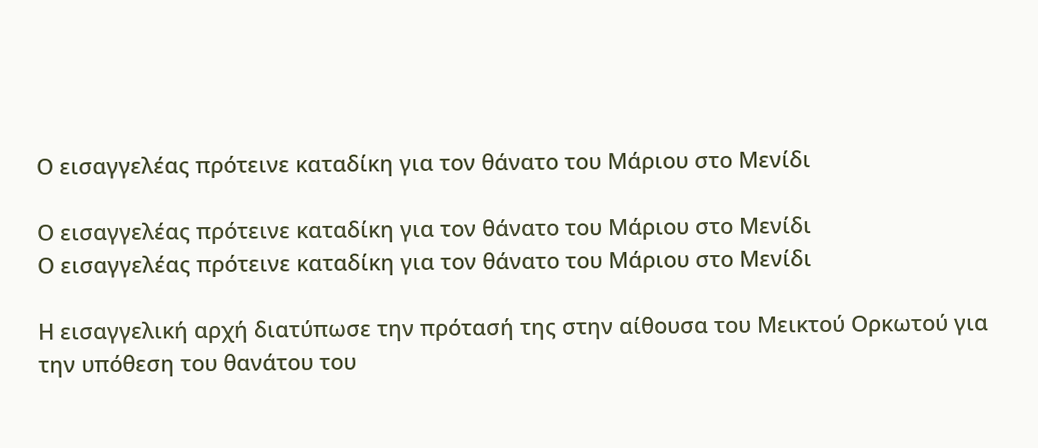Ο εισαγγελέας πρότεινε καταδίκη για τον θάνατο του Μάριου στο Μενίδι

Ο εισαγγελέας πρότεινε καταδίκη για τον θάνατο του Μάριου στο Μενίδι
Ο εισαγγελέας πρότεινε καταδίκη για τον θάνατο του Μάριου στο Μενίδι

Η εισαγγελική αρχή διατύπωσε την πρότασή της στην αίθουσα του Μεικτού Ορκωτού για την υπόθεση του θανάτου του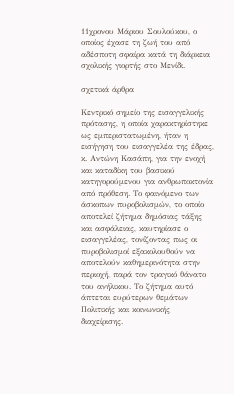11χρονου Μάριου Σουλούκου, ο οποίος έχασε τη ζωή του από αδέσποτη σφαίρα κατά τη διάρκεια σχολικής γιορτής στο Μενίδι.

σχετικά άρθρα

Κεντρικό σημείο της εισαγγελικής πρότασης, η οποία χαρακτηρίστηκε ως εμπεριστατωμένη, ήταν η εισήγηση του εισαγγελέα της έδρας, κ. Αντώνη Κασάπη, για την ενοχή και καταδίκη του βασικού κατηγορούμενου για ανθρωποκτονία από πρόθεση. Το φαινόμενο των άσκοπων πυροβολισμών, το οποίο αποτελεί ζήτημα δημόσιας τάξης και ασφάλειας, καυτηρίασε ο εισαγγελέας, τονίζοντας πως οι πυροβολισμοί εξακολουθούν να αποτελούν καθημερινότητα στην περιοχή, παρά τον τραγικό θάνατο του ανήλικου. Το ζήτημα αυτό άπτεται ευρύτερων θεμάτων Πολιτικής και κοινωνικής διαχείρισης.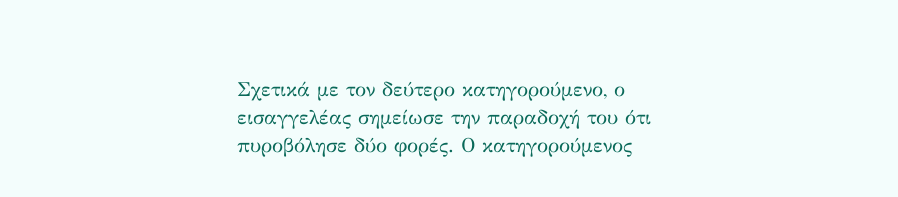Σχετικά με τον δεύτερο κατηγορούμενο, ο εισαγγελέας σημείωσε την παραδοχή του ότι πυροβόλησε δύο φορές. Ο κατηγορούμενος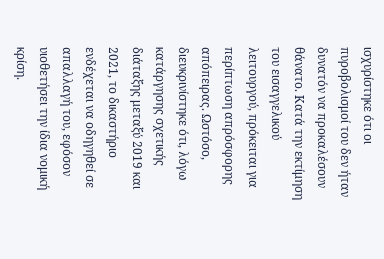ισχυρίστηκε ότι οι πυροβολισμοί του δεν ήταν δυνατόν να προκαλέσουν θάνατο. Κατά την εκτίμηση του εισαγγελικού λειτουργού, πρόκειται για περίπτωση απρόσφορης απόπειρας. Ωστόσο, διευκρινίστηκε ότι, λόγω κατάργησης σχετικής διάταξης μεταξύ 2019 και 2021, το δικαστήριο ενδέχεται να οδηγηθεί σε απαλλαγή του, εφόσον υιοθετήσει την ίδια νομική κρίση.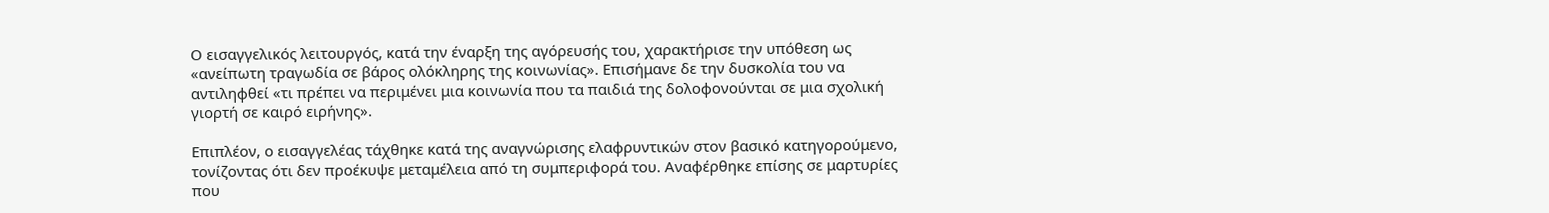Ο εισαγγελικός λειτουργός, κατά την έναρξη της αγόρευσής του, χαρακτήρισε την υπόθεση ως «ανείπωτη τραγωδία σε βάρος ολόκληρης της κοινωνίας». Επισήμανε δε την δυσκολία του να αντιληφθεί «τι πρέπει να περιμένει μια κοινωνία που τα παιδιά της δολοφονούνται σε μια σχολική γιορτή σε καιρό ειρήνης».

Επιπλέον, ο εισαγγελέας τάχθηκε κατά της αναγνώρισης ελαφρυντικών στον βασικό κατηγορούμενο, τονίζοντας ότι δεν προέκυψε μεταμέλεια από τη συμπεριφορά του. Αναφέρθηκε επίσης σε μαρτυρίες που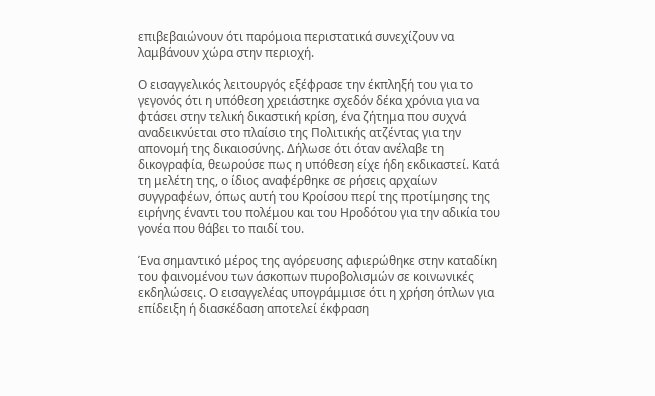επιβεβαιώνουν ότι παρόμοια περιστατικά συνεχίζουν να λαμβάνουν χώρα στην περιοχή.

Ο εισαγγελικός λειτουργός εξέφρασε την έκπληξή του για το γεγονός ότι η υπόθεση χρειάστηκε σχεδόν δέκα χρόνια για να φτάσει στην τελική δικαστική κρίση, ένα ζήτημα που συχνά αναδεικνύεται στο πλαίσιο της Πολιτικής ατζέντας για την απονομή της δικαιοσύνης. Δήλωσε ότι όταν ανέλαβε τη δικογραφία, θεωρούσε πως η υπόθεση είχε ήδη εκδικαστεί. Κατά τη μελέτη της, ο ίδιος αναφέρθηκε σε ρήσεις αρχαίων συγγραφέων, όπως αυτή του Κροίσου περί της προτίμησης της ειρήνης έναντι του πολέμου και του Ηροδότου για την αδικία του γονέα που θάβει το παιδί του.

Ένα σημαντικό μέρος της αγόρευσης αφιερώθηκε στην καταδίκη του φαινομένου των άσκοπων πυροβολισμών σε κοινωνικές εκδηλώσεις. Ο εισαγγελέας υπογράμμισε ότι η χρήση όπλων για επίδειξη ή διασκέδαση αποτελεί έκφραση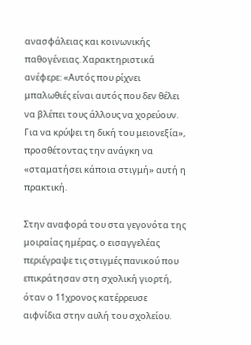ανασφάλειας και κοινωνικής παθογένειας. Χαρακτηριστικά ανέφερε: «Αυτός που ρίχνει μπαλωθιές είναι αυτός που δεν θέλει να βλέπει τους άλλους να χορεύουν. Για να κρύψει τη δική του μειονεξία», προσθέτοντας την ανάγκη να «σταματήσει κάποια στιγμή» αυτή η πρακτική.

Στην αναφορά του στα γεγονότα της μοιραίας ημέρας, ο εισαγγελέας περιέγραψε τις στιγμές πανικού που επικράτησαν στη σχολική γιορτή, όταν ο 11χρονος κατέρρευσε αιφνίδια στην αυλή του σχολείου.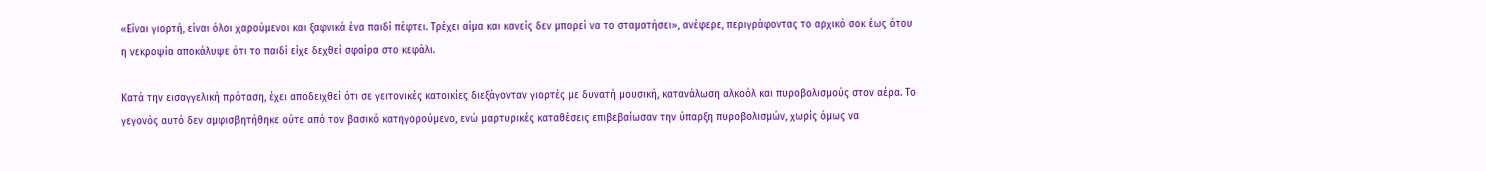«Είναι γιορτή, είναι όλοι χαρούμενοι και ξαφνικά ένα παιδί πέφτει. Τρέχει αίμα και κανείς δεν μπορεί να το σταματήσει», ανέφερε, περιγράφοντας το αρχικό σοκ έως ότου η νεκροψία αποκάλυψε ότι το παιδί είχε δεχθεί σφαίρα στο κεφάλι.

Κατά την εισαγγελική πρόταση, έχει αποδειχθεί ότι σε γειτονικές κατοικίες διεξάγονταν γιορτές με δυνατή μουσική, κατανάλωση αλκοόλ και πυροβολισμούς στον αέρα. Το γεγονός αυτό δεν αμφισβητήθηκε ούτε από τον βασικό κατηγορούμενο, ενώ μαρτυρικές καταθέσεις επιβεβαίωσαν την ύπαρξη πυροβολισμών, χωρίς όμως να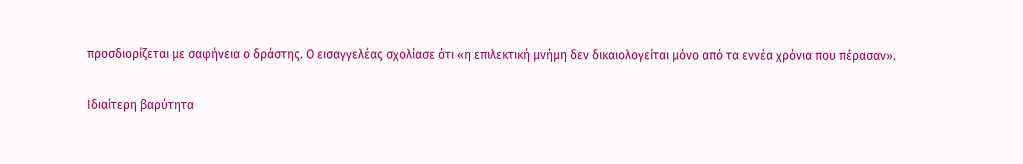προσδιορίζεται με σαφήνεια ο δράστης. Ο εισαγγελέας σχολίασε ότι «η επιλεκτική μνήμη δεν δικαιολογείται μόνο από τα εννέα χρόνια που πέρασαν».

Ιδιαίτερη βαρύτητα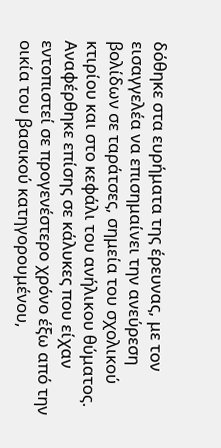δόθηκε στα ευρήματα της έρευνας, με τον εισαγγελέα να επισημαίνει την ανεύρεση βολίδων σε ταράτσες, σημεία του σχολικού κτιρίου και στο κεφάλι του ανήλικου θύματος. Αναφέρθηκε επίσης σε κάλυκες που είχαν εντοπιστεί σε προγενέστερο χρόνο έξω από την οικία του βασικού κατηγορουμένου,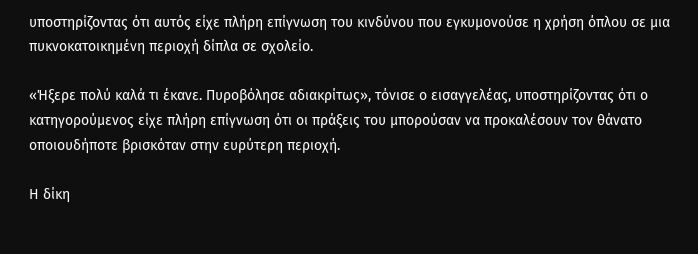υποστηρίζοντας ότι αυτός είχε πλήρη επίγνωση του κινδύνου που εγκυμονούσε η χρήση όπλου σε μια πυκνοκατοικημένη περιοχή δίπλα σε σχολείο.

«Ήξερε πολύ καλά τι έκανε. Πυροβόλησε αδιακρίτως», τόνισε ο εισαγγελέας, υποστηρίζοντας ότι ο κατηγορούμενος είχε πλήρη επίγνωση ότι οι πράξεις του μπορούσαν να προκαλέσουν τον θάνατο οποιουδήποτε βρισκόταν στην ευρύτερη περιοχή.

Η δίκη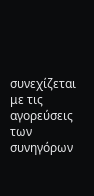συνεχίζεται με τις αγορεύσεις των συνηγόρων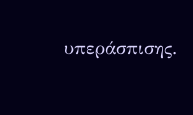υπεράσπισης.